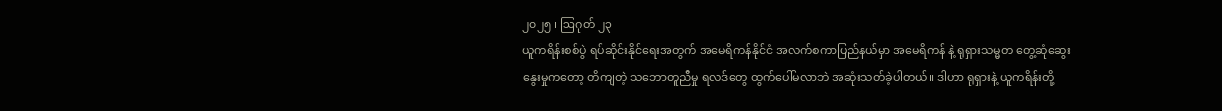၂၀၂၅ ၊ ဩဂုတ် ၂၃
ယူကရိန်းစစ်ပွဲ ရပ်ဆိုင်းနိုင်ရေးအတွက် အမေရိကန်နိုင်ငံ အလက်စကာပြည်နယ်မှာ အမေရိကန် နဲ့ ရုရှားသမ္မတ တွေ့ဆုံဆွေးနွေးမှုကတော့ တိကျတဲ့ သဘောတူညီမှု ရလဒ်တွေ ထွက်ပေါ်မလာဘဲ အဆုံးသတ်ခဲ့ပါတယ်။ ဒါဟာ ရုရှားနဲ့ ယူကရိန်းတို့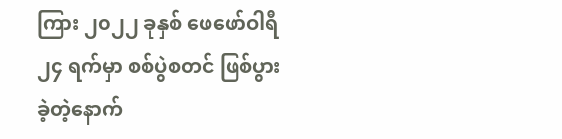ကြား ၂၀၂၂ ခုနှစ် ဖေဖော်ဝါရီ ၂၄ ရက်မှာ စစ်ပွဲစတင် ဖြစ်ပွားခဲ့တဲ့နောက်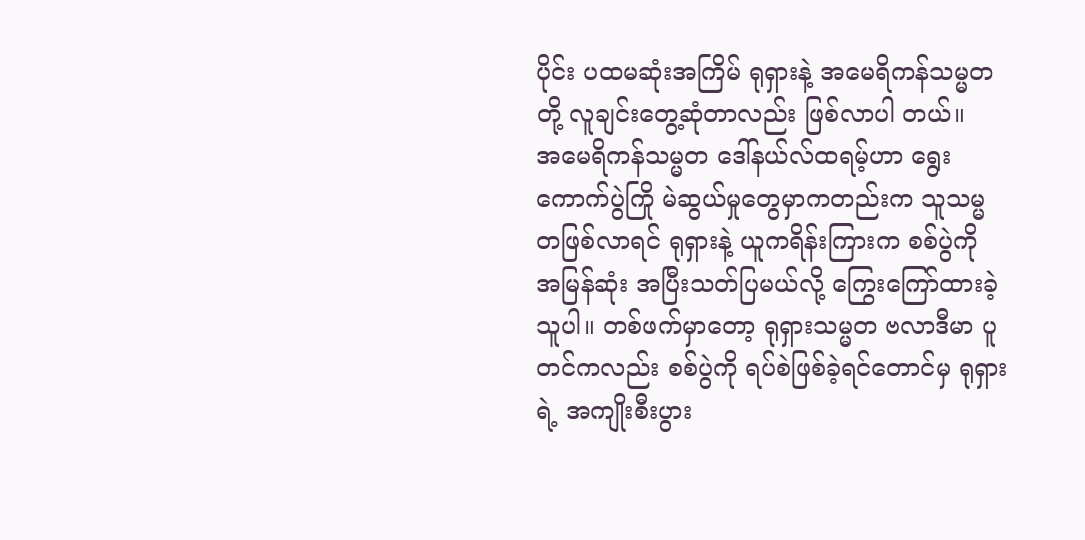ပိုင်း ပထမဆုံးအကြိမ် ရုရှားနဲ့ အမေရိကန်သမ္မတတို့ လူချင်းတွေ့ဆုံတာလည်း ဖြစ်လာပါ တယ်။
အမေရိကန်သမ္မတ ဒေါ်နယ်လ်ထရမ့်ဟာ ရွေးကောက်ပွဲကြို မဲဆွယ်မှုတွေမှာကတည်းက သူသမ္မတဖြစ်လာရင် ရုရှားနဲ့ ယူကရိန်းကြားက စစ်ပွဲကို အမြန်ဆုံး အပြီးသတ်ပြမယ်လို့ ကြွေးကြော်ထားခဲ့သူပါ။ တစ်ဖက်မှာတော့ ရုရှားသမ္မတ ဗလာဒီမာ ပူတင်ကလည်း စစ်ပွဲကို ရပ်စဲဖြစ်ခဲ့ရင်တောင်မှ ရုရှားရဲ့ အကျိုးစီးပွား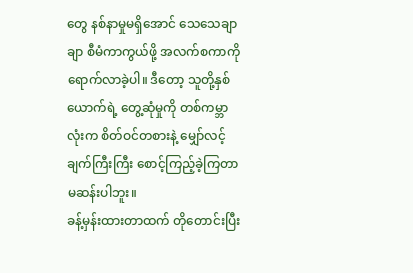တွေ နစ်နာမှုမရှိအောင် သေသေချာချာ စီမံကာကွယ်ဖို့ အလက်စကာကို ရောက်လာခဲ့ပါ။ ဒီတော့ သူတို့နှစ်ယောက်ရဲ့ တွေ့ဆုံမှုကို တစ်ကမ္ဘာလုံးက စိတ်ဝင်တစားနဲ့ မျှော်လင့်ချက်ကြီးကြီး စောင့်ကြည့်ခဲ့ကြတာ မဆန်းပါဘူး။
ခန့်မှန်းထားတာထက် တိုတောင်းပြီး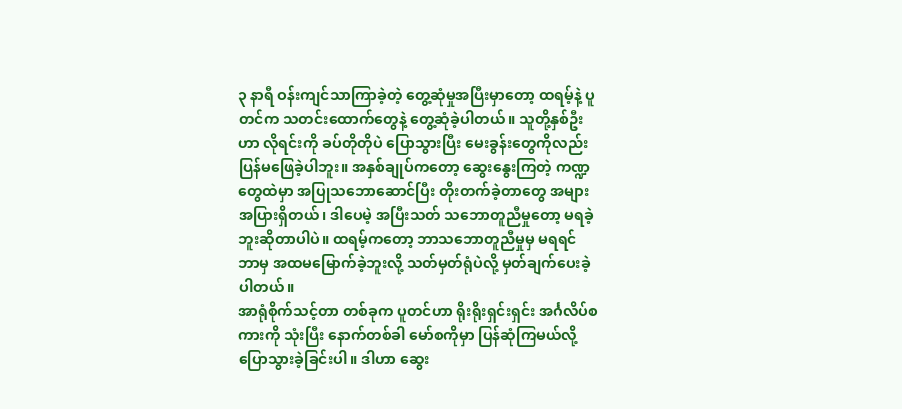၃ နာရီ ဝန်းကျင်သာကြာခဲ့တဲ့ တွေ့ဆုံမှုအပြီးမှာတော့ ထရမ့်နဲ့ ပူတင်က သတင်းထောက်တွေနဲ့ တွေ့ဆုံခဲ့ပါတယ်။ သူတို့နှစ်ဦးဟာ လိုရင်းကို ခပ်တိုတိုပဲ ပြောသွားပြီး မေးခွန်းတွေကိုလည်း ပြန်မဖြေခဲ့ပါဘူး။ အနှစ်ချုပ်ကတော့ ဆွေးနွေးကြတဲ့ ကဏ္ဍတွေထဲမှာ အပြုသဘောဆောင်ပြီး တိုးတက်ခဲ့တာတွေ အများအပြားရှိတယ်၊ ဒါပေမဲ့ အပြီးသတ် သဘောတူညီမှုတော့ မရခဲ့ဘူးဆိုတာပါပဲ။ ထရမ့်ကတော့ ဘာသဘောတူညီမှုမှ မရရင် ဘာမှ အထမမြောက်ခဲ့ဘူးလို့ သတ်မှတ်ရုံပဲလို့ မှတ်ချက်ပေးခဲ့ပါတယ်။
အာရုံစိုက်သင့်တာ တစ်ခုက ပူတင်ဟာ ရိုးရိုးရှင်းရှင်း အင်္ဂလိပ်စကားကို သုံးပြီး နောက်တစ်ခါ မော်စကိုမှာ ပြန်ဆုံကြမယ်လို့ ပြောသွားခဲ့ခြင်းပါ။ ဒါဟာ ဆွေး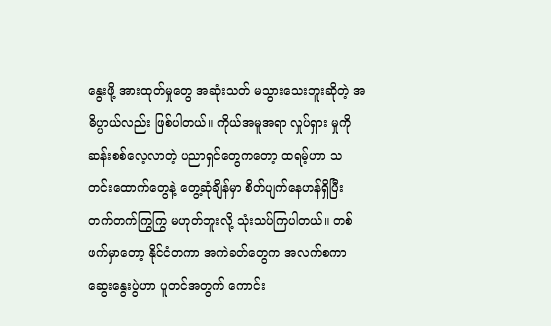နွေးဖို့ အားထုတ်မှုတွေ အဆုံးသတ် မသွားသေးဘူးဆိုတဲ့ အဓိပ္ပာယ်လည်း ဖြစ်ပါတယ်။ ကိုယ်အမူအရာ လှုပ်ရှား မှုကို ဆန်းစစ်လေ့လာတဲ့ ပညာရှင်တွေကတော့ ထရမ့်ဟာ သတင်းထောက်တွေနဲ့ တွေ့ဆုံချိန်မှာ စိတ်ပျက်နေဟန်ရှိပြီး တက်တက်ကြွကြွ မဟုတ်ဘူးလို့ သုံးသပ်ကြပါတယ်။ တစ်ဖက်မှာတော့ နိုင်ငံတကာ အကဲခတ်တွေက အလက်စကာဆွေးနွေးပွဲဟာ ပူတင်အတွက် ကောင်း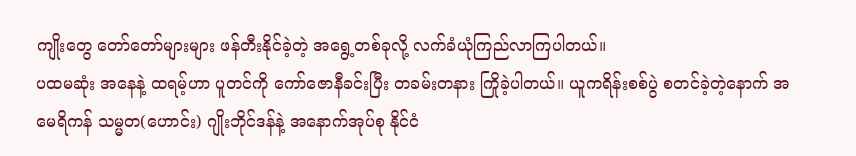ကျိုးတွေ တော်တော်များများ ဖန်တီးနိုင်ခဲ့တဲ့ အရွေ့တစ်ခုလို့ လက်ခံယုံကြည်လာကြပါတယ်။
ပထမဆုံး အနေနဲ့ ထရမ့်ဟာ ပူတင်ကို ကော်ဇောနီခင်းပြီး တခမ်းတနား ကြိုခဲ့ပါတယ်။ ယူကရိန်းစစ်ပွဲ စတင်ခဲ့တဲ့နောက် အမေရိကန် သမ္မတ(ဟောင်း) ဂျိုးဘိုင်ဒန်နဲ့ အနောက်အုပ်စု နိုင်ငံ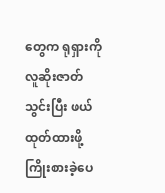တွေက ရုရှားကို လူဆိုးဇာတ်သွင်းပြီး ဖယ်ထုတ်ထားဖို့ ကြိုးစားခဲ့ပေ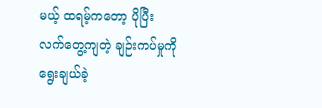မယ့် ထရမ့်ကတော့ ပိုပြီး လက်တွေ့ကျတဲ့ ချဉ်းကပ်မှုကို ရွေးချယ်ခဲ့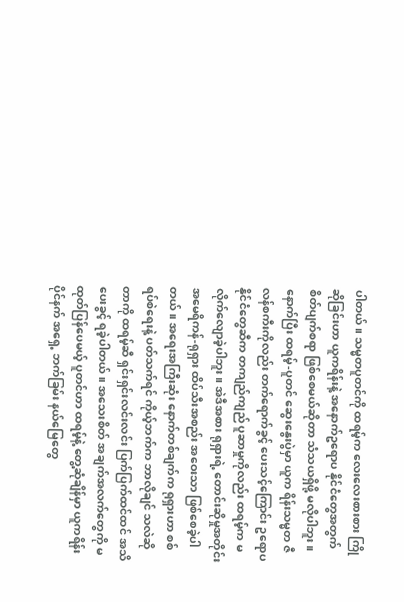ပါတယ်။ သမ္မတပူတင်ကို ထရမ့်က လေးလေးစားစား ကြိုဆိုခြင်းဟာ ယူကရိန်းနဲ့ အနောက်ဥရောပ နိုင်ငံတွေအတွက် စိတ်ပျက်စရာ ဖြစ်စေမယ်ဆိုတာ သံသယရှိဖို့ မလိုပါဘူး။
နောက်ပြီး ထရမ့်-ပူတင် ဆွေးနွေးပွဲမှာ ယူက ရိန်းသမ္မတ ဇီလန်စကီးကိုလည်း တက်ရောက်ခွင့် ပေးသင့်ကြောင်း ဥရောပ နိုင်ငံတွေဆီက တကျည်ကျည် ပူဆာမှုကိုလည်း ထရမ့်က မလိုက်လျောခဲ့ပါဘူး။ အဲဒီအစား ရုရှားရဲ့ တောင်းဆိုမှုအတိုင်း အမေရိကန်-ရုရှား ထိပ်သီးအစည်း အဝေးသာ ဖြစ်စေခဲ့ပါတယ်။ အရေးအကြီးဆုံး နောက်တစ်ချက်က ရုရှားဟာ စစ်ရပ်စဲရေးနဲ့ ပတ်သက်ရင် ကိုယ့်ဘက်က ဘာလိုချင် သလဲဆိုတာကို ထရမ့်ဆီ ရှင်းရှင်းလင်းလင်း ပြက်ပြက်ထင်ထင် အသိပေးခွင့် ရခဲ့ပါတယ်။ အသေးစိတ် အချက်အလက်တွေကို မထုတ်ပြန်ပေမယ့် ပူတင်ဟာ ထရမ့်နဲ့ တွေ့ဆုံချိန်မှာ ယူကရိန်းပိုင်နက် အရှေ့ ဘက်ခြမ်း နယ်မြေတွေ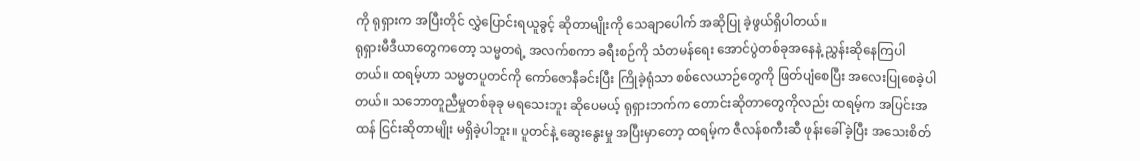ကို ရုရှားက အပြီးတိုင် လွှဲပြောင်းရယူခွင့် ဆိုတာမျိုးကို သေချာပေါက် အဆိုပြု ခဲ့ဖွယ်ရှိပါတယ်။
ရုရှားမီဒီယာတွေကတော့ သမ္မတရဲ့ အလက်စကာ ခရီးစဉ်ကို သံတမန်ရေး အောင်ပွဲတစ်ခုအနေနဲ့ ညွှန်းဆိုနေကြပါတယ်။ ထရမ့်ဟာ သမ္မတပူတင်ကို ကော်ဇောနီခင်းပြီး ကြိုခဲ့ရုံသာ စစ်လေယာဉ်တွေကို ဖြတ်ပျံစေပြီး အလေးပြုစေခဲ့ပါတယ်။ သဘောတူညီမှုတစ်ခုခု မရသေးဘူး ဆိုပေမယ့် ရုရှားဘက်က တောင်းဆိုတာတွေကိုလည်း ထရမ့်က အပြင်းအထန် ငြင်းဆိုတာမျိုး မရှိခဲ့ပါဘူး။ ပူတင်နဲ့ ဆွေးနွေးမှု အပြီးမှာတော့ ထရမ့်က ဇီလန်စကီးဆီ ဖုန်းခေါ်ခဲ့ပြီး အသေးစိတ်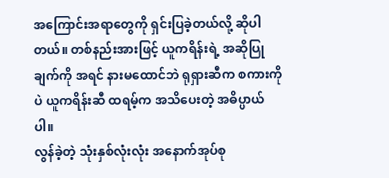အကြောင်းအရာတွေကို ရှင်းပြခဲ့တယ်လို့ ဆိုပါတယ်။ တစ်နည်းအားဖြင့် ယူကရိန်းရဲ့ အဆိုပြုချက်ကို အရင် နားမထောင်ဘဲ ရုရှားဆီက စကားကိုပဲ ယူကရိန်းဆီ ထရမ့်က အသိပေးတဲ့ အဓိပ္ပာယ်ပါ။
လွန်ခဲ့တဲ့ သုံးနှစ်လုံးလုံး အနောက်အုပ်စု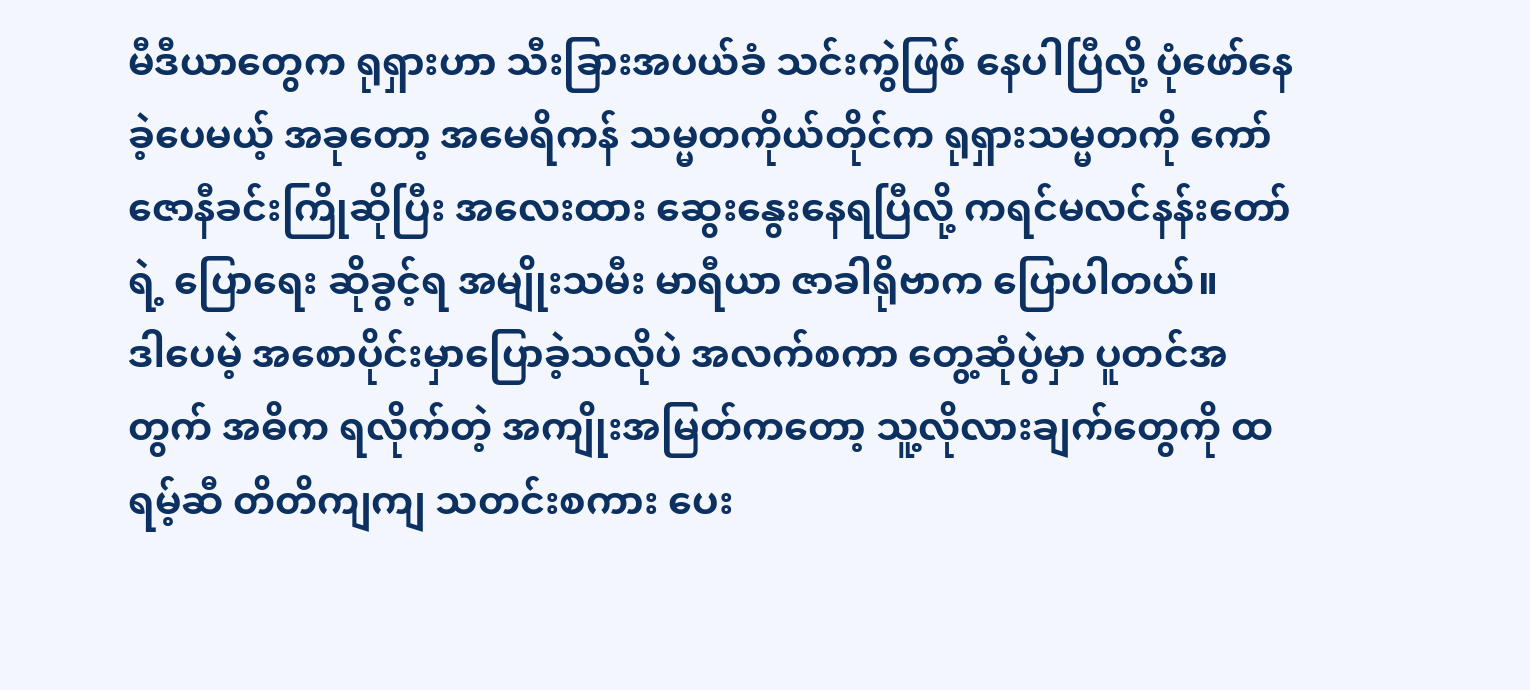မီဒီယာတွေက ရုရှားဟာ သီးခြားအပယ်ခံ သင်းကွဲဖြစ် နေပါပြီလို့ ပုံဖော်နေခဲ့ပေမယ့် အခုတော့ အမေရိကန် သမ္မတကိုယ်တိုင်က ရုရှားသမ္မတကို ကော်ဇောနီခင်းကြိုဆိုပြီး အလေးထား ဆွေးနွေးနေရပြီလို့ ကရင်မလင်နန်းတော်ရဲ့ ပြောရေး ဆိုခွင့်ရ အမျိုးသမီး မာရီယာ ဇာခါရိုဗာက ပြောပါတယ်။
ဒါပေမဲ့ အစောပိုင်းမှာပြောခဲ့သလိုပဲ အလက်စကာ တွေ့ဆုံပွဲမှာ ပူတင်အတွက် အဓိက ရလိုက်တဲ့ အကျိုးအမြတ်ကတော့ သူ့လိုလားချက်တွေကို ထရမ့်ဆီ တိတိကျကျ သတင်းစကား ပေး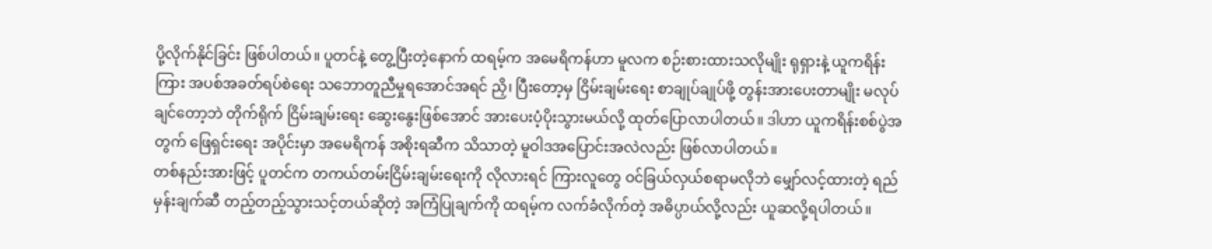ပို့လိုက်နိုင်ခြင်း ဖြစ်ပါတယ်။ ပူတင်နဲ့ တွေ့ပြီးတဲ့နောက် ထရမ့်က အမေရိကန်ဟာ မူလက စဉ်းစားထားသလိုမျိုး ရုရှားနဲ့ ယူကရိန်းကြား အပစ်အခတ်ရပ်စဲရေး သဘောတူညီမှုရအောင်အရင် ညှိ၊ ပြီးတော့မှ ငြိမ်းချမ်းရေး စာချုပ်ချုပ်ဖို့ တွန်းအားပေးတာမျိုး မလုပ်ချင်တော့ဘဲ တိုက်ရိုက် ငြိမ်းချမ်းရေး ဆွေးနွေးဖြစ်အောင် အားပေးပံ့ပိုးသွားမယ်လို့ ထုတ်ပြောလာပါတယ်။ ဒါဟာ ယူကရိန်းစစ်ပွဲအတွက် ဖြေရှင်းရေး အပိုင်းမှာ အမေရိကန် အစိုးရဆီက သိသာတဲ့ မူဝါဒအပြောင်းအလဲလည်း ဖြစ်လာပါတယ်။
တစ်နည်းအားဖြင့် ပူတင်က တကယ်တမ်းငြိမ်းချမ်းရေးကို လိုလားရင် ကြားလူတွေ ဝင်ခြယ်လှယ်စရာမလိုဘဲ မျှော်လင့်ထားတဲ့ ရည်မှန်းချက်ဆီ တည့်တည့်သွားသင့်တယ်ဆိုတဲ့ အကြံပြုချက်ကို ထရမ့်က လက်ခံလိုက်တဲ့ အဓိပ္ပာယ်လို့လည်း ယူဆလို့ရပါတယ်။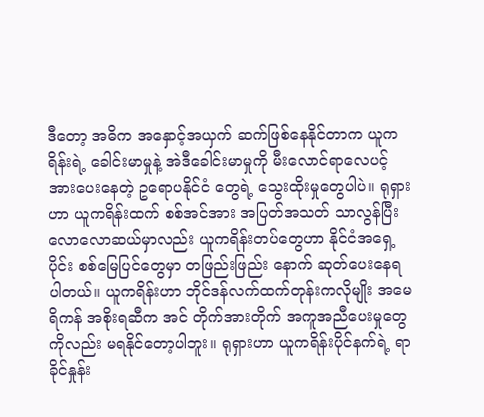ဒီတော့ အဓိက အနှောင့်အယှက် ဆက်ဖြစ်နေနိုင်တာက ယူကရိန်းရဲ့ ခေါင်းမာမှုနဲ့ အဲဒီခေါင်းမာမှုကို မီးလောင်ရာလေပင့် အားပေးနေတဲ့ ဥရောပနိုင်ငံ တွေရဲ့ သွေးထိုးမှုတွေပါပဲ။ ရုရှားဟာ ယူကရိန်းထက် စစ်အင်အား အပြတ်အသတ် သာလွန်ပြီး လောလောဆယ်မှာလည်း ယူကရိန်းတပ်တွေဟာ နိုင်ငံအရှေ့ပိုင်း စစ်မြေပြင်တွေမှာ တဖြည်းဖြည်း နောက် ဆုတ်ပေးနေရပါတယ်။ ယူကရိန်းဟာ ဘိုင်ဒန်လက်ထက်တုန်းကလိုမျိုး အမေရိကန် အစိုးရဆီက အင် တိုက်အားတိုက် အကူအညီပေးမှုတွေကိုလည်း မရနိုင်တော့ပါဘူး။ ရုရှားဟာ ယူကရိန်းပိုင်နက်ရဲ့ ရာခိုင်နှုန်း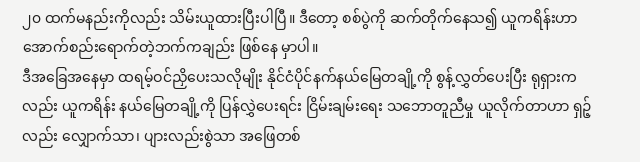၂၀ ထက်မနည်းကိုလည်း သိမ်းယူထားပြီးပါပြီ။ ဒီတော့ စစ်ပွဲကို ဆက်တိုက်နေသ၍ ယူကရိန်းဟာ အောက်စည်းရောက်တဲ့ဘက်ကချည်း ဖြစ်နေ မှာပါ။
ဒီအခြေအနေမှာ ထရမ့်ဝင်ညှိပေးသလိုမျိုး နိုင်ငံပိုင်နက်နယ်မြေတချို့ကို စွန့်လွှတ်ပေးပြီး ရုရှားကလည်း ယူကရိန်း နယ်မြေတချို့ကို ပြန်လွှဲပေးရင်း ငြိမ်းချမ်းရေး သဘောတူညီမှု ယူလိုက်တာဟာ ရှဉ့်လည်း လျှောက်သာ၊ ပျားလည်းစွဲသာ အဖြေတစ်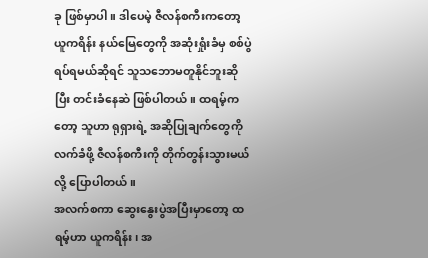ခု ဖြစ်မှာပါ။ ဒါပေမဲ့ ဇီလန်စကီးကတော့ ယူကရိန်း နယ်မြေတွေကို အဆုံးရှုံးခံမှ စစ်ပွဲရပ်ရမယ်ဆိုရင် သူသဘောမတူနိုင်ဘူးဆိုပြီး တင်းခံနေဆဲ ဖြစ်ပါတယ်။ ထရမ့်ကတော့ သူဟာ ရုရှားရဲ့ အဆိုပြုချက်တွေကို လက်ခံဖို့ ဇီလန်စကီးကို တိုက်တွန်းသွားမယ်လို့ ပြောပါတယ်။
အလက်စကာ ဆွေးနွေးပွဲအပြီးမှာတော့ ထရမ့်ဟာ ယူကရိန်း၊ အ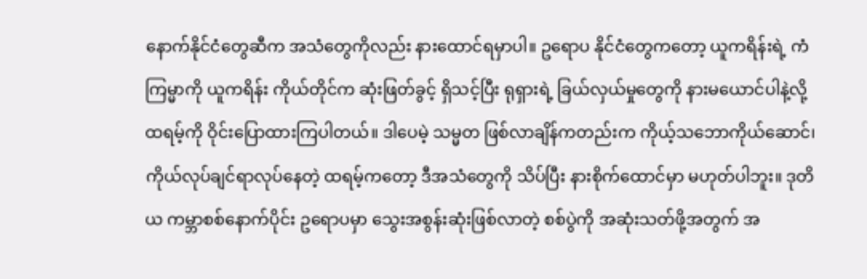နောက်နိုင်ငံတွေဆီက အသံတွေကိုလည်း နားထောင်ရမှာပါ။ ဥရောပ နိုင်ငံတွေကတော့ ယူကရိန်းရဲ့ ကံကြမ္မာကို ယူကရိန်း ကိုယ်တိုင်က ဆုံးဖြတ်ခွင့် ရှိသင့်ပြီး ရုရှားရဲ့ ခြယ်လှယ်မှုတွေကို နားမယောင်ပါနဲ့လို့ ထရမ့်ကို ဝိုင်းပြောထားကြပါတယ်။ ဒါပေမဲ့ သမ္မတ ဖြစ်လာချိန်ကတည်းက ကိုယ့်သဘောကိုယ်ဆောင်၊ ကိုယ်လုပ်ချင်ရာလုပ်နေတဲ့ ထရမ့်ကတော့ ဒီအသံတွေကို သိပ်ပြီး နားစိုက်ထောင်မှာ မဟုတ်ပါဘူး။ ဒုတိယ ကမ္ဘာစစ်နောက်ပိုင်း ဥရောပမှာ သွေးအစွန်းဆုံးဖြစ်လာတဲ့ စစ်ပွဲကို အဆုံးသတ်ဖို့အတွက် အ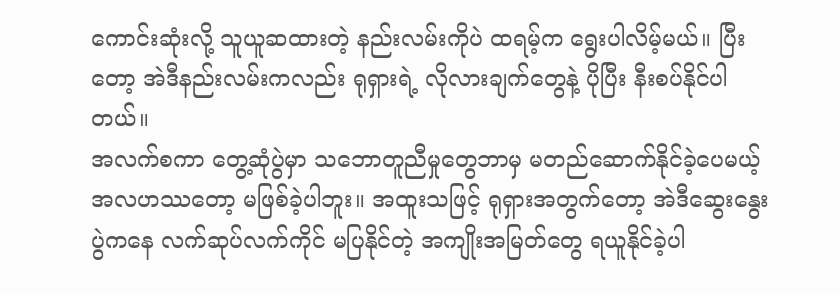ကောင်းဆုံးလို့ သူယူဆထားတဲ့ နည်းလမ်းကိုပဲ ထရမ့်က ရွေးပါလိမ့်မယ်။ ပြီးတော့ အဲဒီနည်းလမ်းကလည်း ရုရှားရဲ့ လိုလားချက်တွေနဲ့ ပိုပြီး နီးစပ်နိုင်ပါတယ်။
အလက်စကာ တွေ့ဆုံပွဲမှာ သဘောတူညီမှုတွေဘာမှ မတည်ဆောက်နိုင်ခဲ့ပေမယ့် အလဟဿတော့ မဖြစ်ခဲ့ပါဘူး။ အထူးသဖြင့် ရုရှားအတွက်တော့ အဲဒီဆွေးနွေးပွဲကနေ လက်ဆုပ်လက်ကိုင် မပြနိုင်တဲ့ အကျိုးအမြတ်တွေ ရယူနိုင်ခဲ့ပါ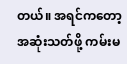တယ်။ အရင်ကတော့ အဆုံးသတ်ဖို့ ကမ်းမ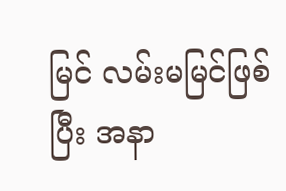မြင် လမ်းမမြင်ဖြစ်ပြီး အနာ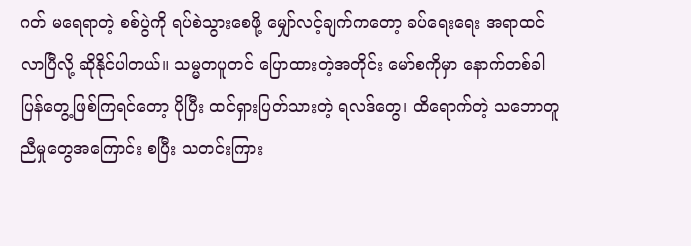ဂတ် မရေရာတဲ့ စစ်ပွဲကို ရပ်စဲသွားစေဖို့ မျှော်လင့်ချက်ကတော့ ခပ်ရေးရေး အရာထင်လာပြီလို့ ဆိုနိုင်ပါတယ်။ သမ္မတပူတင် ပြောထားတဲ့အတိုင်း မော်စကိုမှာ နောက်တစ်ခါ ပြန်တွေ့ဖြစ်ကြရင်တော့ ပိုပြီး ထင်ရှားပြတ်သားတဲ့ ရလဒ်တွေ၊ ထိရောက်တဲ့ သဘောတူညီမှုတွေအကြောင်း စပြီး သတင်းကြား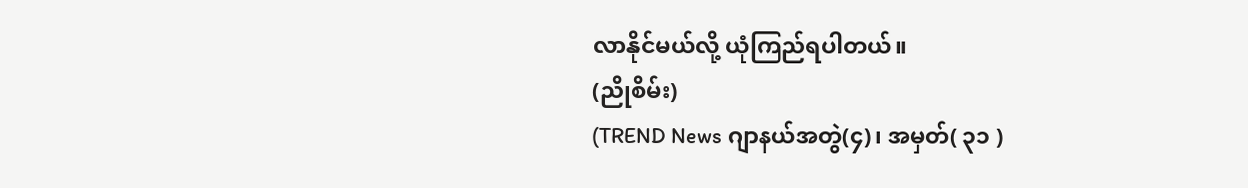လာနိုင်မယ်လို့ ယုံကြည်ရပါတယ်။
(ညိုစိမ်း)
(TREND News ဂျာနယ်အတွဲ(၄)၊ အမှတ်( ၃၁ )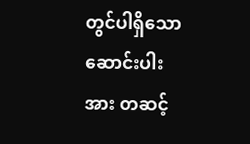တွင်ပါရှိသော ဆောင်းပါးအား တဆင့်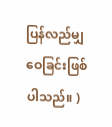ပြန်လည်မျှဝေခြင်းဖြစ်ပါသည်။ )